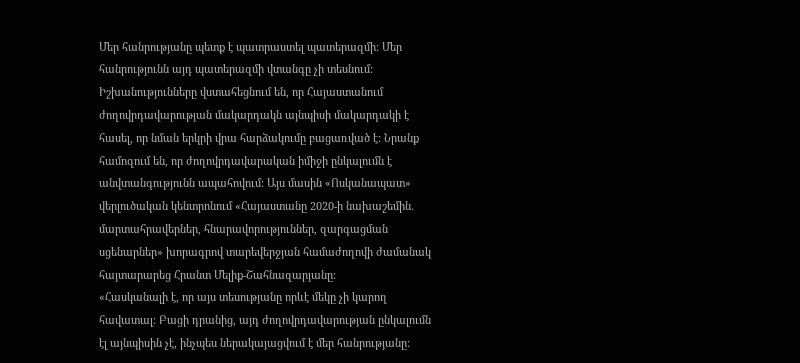Մեր հանրությանը պետք է պատրաստել պատերազմի: Մեր հանրությունն այդ պատերազմի վտանգը չի տեսնում: Իշխանությունները վստահեցնում են, որ Հայաստանում ժողովրդավարության մակարդակն այնպիսի մակարդակի է հասել, որ նման երկրի վրա հարձակումը բացառված է: Նրանք համոզում են, որ ժողովրդավարական իմիջի ընկալումն է անվտանգությունն ապահովում: Այս մասին «Ոսկանապատ» վերլուծական կենտրոնում «Հայաստանը 2020-ի նախաշեմին. մարտահրավերներ, հնարավորություններ, զարգացման սցենարներ» խորագրով տարեվերջյան համաժողովի ժամանակ հայտարարեց Հրանտ Մելիք-Շահնազարյանը:
«Հասկանալի է, որ այս տեսությանը որևէ մեկը չի կարող հավատալ: Բացի դրանից, այդ ժողովրդավարության ընկալումն էլ այնպիսին չէ, ինչպես ներակայացվում է մեր հանրությանը: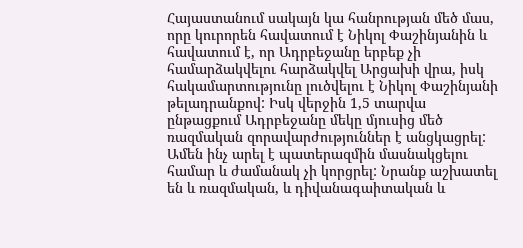Հայաստանում սակայն կա հանրության մեծ մաս, որը կուրորեն հավատում է Նիկոլ Փաշինյանին և հավատում է, որ Ադրբեջանը երբեք չի համարձակվելու հարձակվել Արցախի վրա, իսկ հակամարտությունը լուծվելու է Նիկոլ Փաշինյանի թելադրանքով: Իսկ վերջին 1,5 տարվա ընթացքում Ադրբեջանը մեկը մյուսից մեծ ռազմական զորավարժություններ է անցկացրել: Ամեն ինչ արել է պատերազմին մասնակցելու համար և ժամանակ չի կորցրել: Նրանք աշխատել են և ռազմական, և դիվանագաիտական և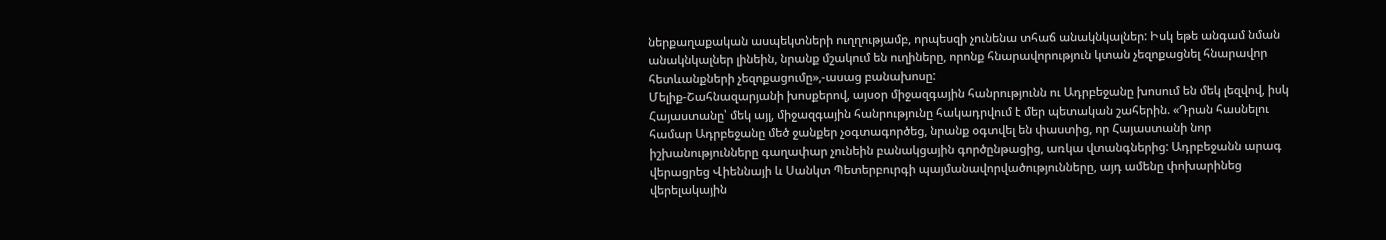ներքաղաքական ասպեկտների ուղղությամբ, որպեսզի չունենա տհաճ անակնկալներ: Իսկ եթե անգամ նման անակնկալներ լինեին, նրանք մշակում են ուղիները, որոնք հնարավորություն կտան չեզոքացնել հնարավոր հետևանքների չեզոքացումը»,-ասաց բանախոսը:
Մելիք-Շահնազարյանի խոսքերով, այսօր միջազգային հանրությունն ու Ադրբեջանը խոսում են մեկ լեզվով, իսկ Հայաստանը՝ մեկ այլ, միջազգային հանրությունը հակադրվում է մեր պետական շահերին. «Դրան հասնելու համար Ադրբեջանը մեծ ջանքեր չօգտագործեց, նրանք օգտվել են փաստից, որ Հայաստանի նոր իշխանությունները գաղափար չունեին բանակցային գործընթացից, առկա վտանգներից: Ադրբեջանն արագ վերացրեց Վիեննայի և Սանկտ Պետերբուրգի պայմանավորվածությունները, այդ ամենը փոխարինեց վերելակային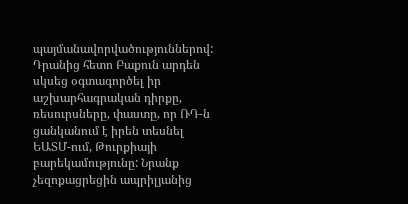պայմանավորվածություններով: Դրանից հետո Բաքուն արդեն սկսեց օգտագործել իր աշխարհագրական դիրքը, ռեսուրսները, փաստը, որ ՌԴ-ն ցանկանում է իրեն տեսնել ԵԱՏՄ-ում, Թուրքիայի բարեկամությունը: Նրանք չեզոքացրեցին ապրիլյանից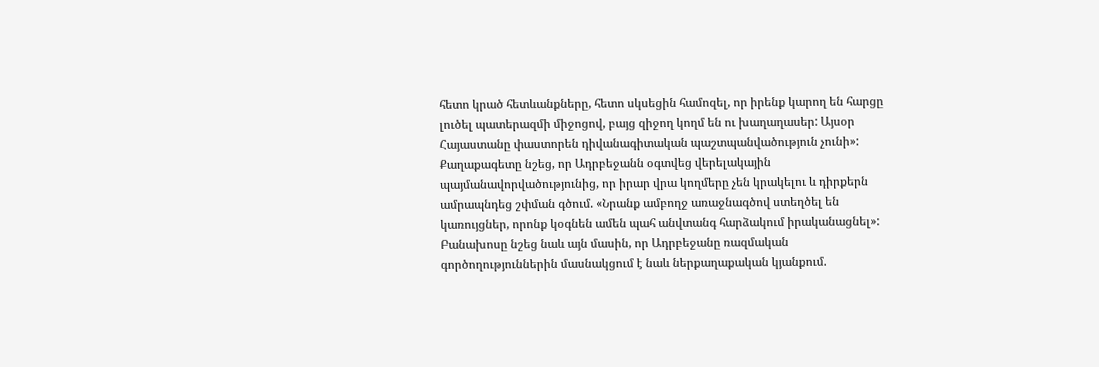հետո կրած հետևանքները, հետո սկսեցին համոզել, որ իրենք կարող են հարցը լուծել պատերազմի միջոցով, բայց զիջող կողմ են ու խաղաղասեր: Այսօր Հայաստանը փաստորեն դիվանագիտական պաշտպանվածություն չունի»:
Քաղաքագետը նշեց, որ Ադրբեջանն օգտվեց վերելակային պայմանավորվածությունից, որ իրար վրա կողմերը չեն կրակելու և դիրքերն ամրապնդեց շփման գծում. «Նրանք ամբողջ առաջնագծով ստեղծել են կառույցներ, որոնք կօգնեն ամեն պահ անվտանգ հարձակում իրականացնել»:
Բանախոսը նշեց նաև այն մասին, որ Ադրբեջանը ռազմական գործողություններին մասնակցում է նաև ներքաղաքական կյանքում.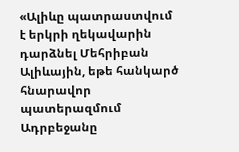«Ալիևը պատրաստվում է երկրի ղեկավարին դարձնել Մեհրիբան Ալիևային, եթե հանկարծ հնարավոր պատերազմում Ադրբեջանը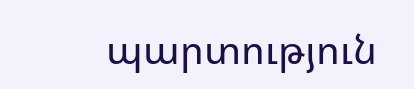պարտություն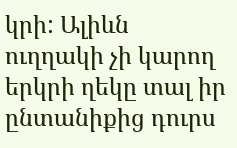կրի: Ալիևն ուղղակի չի կարող երկրի ղեկը տալ իր ընտանիքից դուրս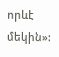որևէ մեկին»: